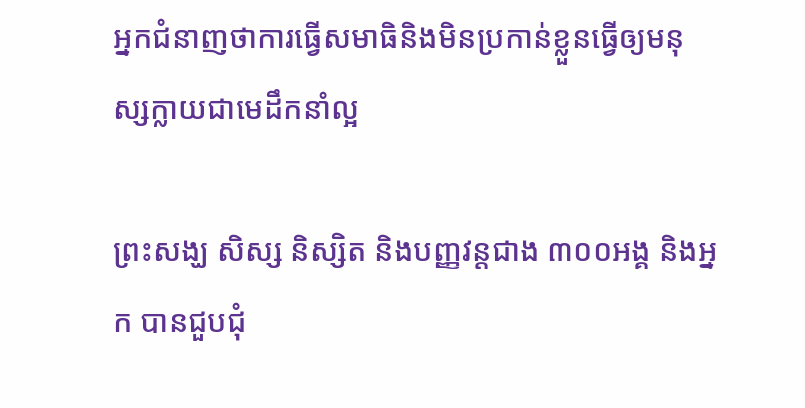អ្នកជំនាញថាការធ្វើសមាធិនិងមិនប្រកាន់ខ្លួនធ្វើឲ្យមនុស្សក្លាយជាមេដឹកនាំល្អ

ព្រះសង្ឃ សិស្ស និស្សិត និងបញ្ញវន្តជាង ៣០០អង្គ និងអ្នក បានជួបជុំ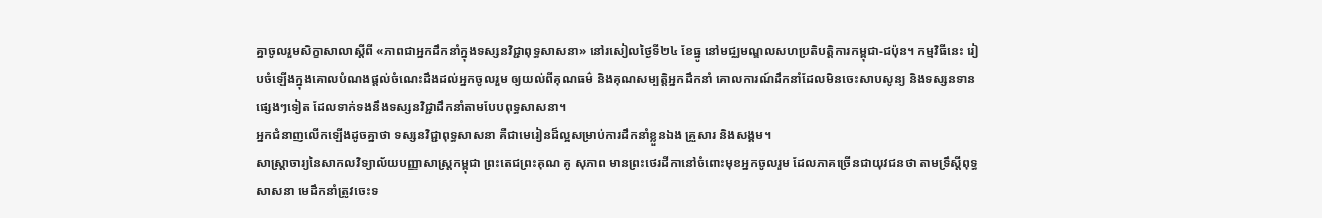គ្នាចូលរួមសិក្ខាសាលាស្ដីពី «ភាពជាអ្នកដឹកនាំក្នុងទស្សនវិជ្ជាពុទ្ធសាសនា» នៅរសៀលថ្ងៃទី២៤ ខែធ្នូ នៅមជ្ឈមណ្ឌលសហប្រតិបត្តិការកម្ពុជា-ជប៉ុន។ កម្មវិធីនេះ រៀបចំឡើងក្នុងគោលបំណងផ្តល់ចំណេះដឹងដល់អ្នកចូលរួម ឲ្យយល់ពីគុណធម៌ និងគុណសម្បត្តិអ្នកដឹកនាំ គោលការណ៍ដឹកនាំដែលមិនចេះសាបសូន្យ និងទស្សនទានផ្សេងៗទៀត ដែលទាក់ទងនឹងទស្សនវិជ្ជាដឹកនាំតាមបែបពុទ្ធសាសនា។
អ្នកជំនាញលើកឡើងដូចគ្នាថា ទស្សនវិជ្ជាពុទ្ធសាសនា គឺជាមេរៀនដ៏ល្អសម្រាប់ការដឹកនាំខ្លួនឯង គ្រួសារ និងសង្គម។
សាស្ត្រាចារ្យនៃសាកលវិទ្យាល័យបញ្ញាសាស្ត្រកម្ពុជា ព្រះតេជព្រះគុណ គូ សុភាព មានព្រះថេរដីកានៅចំពោះមុខអ្នកចូលរួម ដែលភាគច្រើនជាយុវជនថា តាមទ្រឹស្ដីពុទ្ធសាសនា មេដឹកនាំត្រូវចេះទ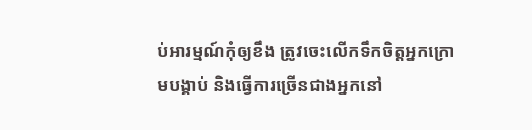ប់អារម្មណ៍កុំឲ្យខឹង ត្រូវចេះលើកទឹកចិត្តអ្នកក្រោមបង្គាប់ និងធ្វើការច្រើនជាងអ្នកនៅ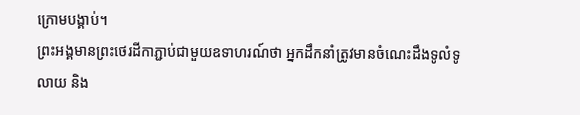ក្រោមបង្គាប់។
ព្រះអង្គមានព្រះថេរដីកាភ្ជាប់ជាមួយឧទាហរណ៍ថា អ្នកដឹកនាំត្រូវមានចំណេះដឹងទូលំទូលាយ និង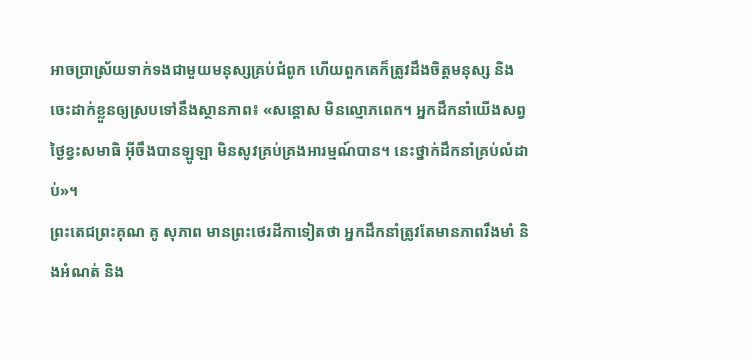អាចប្រាស្រ័យទាក់ទងជាមួយមនុស្សគ្រប់ជំពូក ហើយពួកគេក៏ត្រូវដឹងចិត្តមនុស្ស និងចេះដាក់ខ្លួនឲ្យស្របទៅនឹងស្ថានភាព៖ «សន្តោស មិនល្មោភពេក។ អ្នកដឹកនាំយើងសព្វថ្ងៃខ្វះសមាធិ អ៊ីចឹងបានឡូឡា មិនសូវគ្រប់គ្រងអារម្មណ៍បាន។ នេះថ្នាក់ដឹកនាំគ្រប់លំដាប់»។
ព្រះតេជព្រះគុណ គូ សុភាព មានព្រះថេរដីកាទៀតថា អ្នកដឹកនាំត្រូវតែមានភាពរឹងមាំ និងអំណត់ និង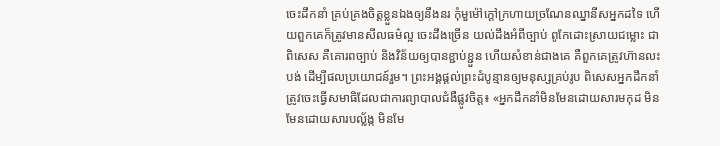ចេះដឹកនាំ គ្រប់គ្រងចិត្តខ្លួនឯងឲ្យនឹងនរ កុំមួម៉ៅក្តៅក្រហាយច្រណែនឈ្នានីសអ្នកដទៃ ហើយពួកគេក៏ត្រូវមានសីលធម៌ល្អ ចេះដឹងច្រើន យល់ដឹងអំពីច្បាប់ ពូកែដោះស្រាយជម្លោះ ជាពិសេស គឺគោរពច្បាប់ និងវិន័យឲ្យបានខ្ជាប់ខ្ជួន ហើយសំខាន់ជាងគេ គឺពួកគេត្រូវហ៊ានលះបង់ ដើម្បីផលប្រយោជន៍រួម។ ព្រះអង្គផ្តល់ព្រះដំបូន្មានឲ្យមនុស្សគ្រប់រូប ពិសេសអ្នកដឹកនាំ ត្រូវចេះធ្វើសមាធិដែលជាការព្យាបាលជំងឺផ្លូវចិត្ត៖ «អ្នកដឹកនាំមិនមែនដោយសារមកុដ មិនមែនដោយសារបល្ល័ង្ក មិនមែ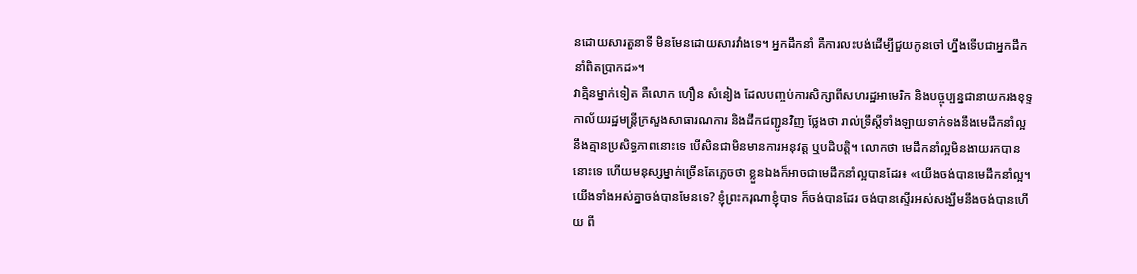នដោយសារតួនាទី មិនមែនដោយសារវាំងទេ។ អ្នកដឹកនាំ គឺការលះបង់ដើម្បីជួយកូនចៅ ហ្នឹងទើបជាអ្នកដឹកនាំពិតប្រាកដ»។
វាគ្មិនម្នាក់ទៀត គឺលោក ហឿន សំនៀង ដែលបញ្ចប់ការសិក្សាពីសហរដ្ឋអាមេរិក និងបច្ចុប្បន្នជានាយករងខុទ្ទកាល័យរដ្ឋមន្ត្រីក្រសួងសាធារណការ និងដឹកជញ្ជូនវិញ ថ្លែងថា រាល់ទ្រឹស្ដីទាំងឡាយទាក់ទងនឹងមេដឹកនាំល្អ នឹងគ្មានប្រសិទ្ធភាពនោះទេ បើសិនជាមិនមានការអនុវត្ត ឬបដិបត្តិ។ លោកថា មេដឹកនាំល្អមិនងាយរកបាននោះទេ ហើយមនុស្សម្នាក់ច្រើនតែភ្លេចថា ខ្លួនឯងក៏អាចជាមេដឹកនាំល្អបានដែរ៖ «យើងចង់បានមេដឹកនាំល្អ។ យើងទាំងអស់គ្នាចង់បានមែនទេ? ខ្ញុំព្រះករុណាខ្ញុំបាទ ក៏ចង់បានដែរ ចង់បានស្ទើរអស់សង្ឃឹមនឹងចង់បានហើយ ពី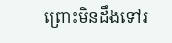ព្រោះមិនដឹងទៅរ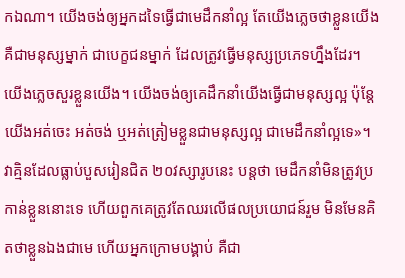កឯណា។ យើងចង់ឲ្យអ្នកដទៃធ្វើជាមេដឹកនាំល្អ តែយើងភ្លេចថាខ្លួនយើងគឺជាមនុស្សម្នាក់ ជាបេក្ខជនម្នាក់ ដែលត្រូវធ្វើមនុស្សប្រភេទហ្នឹងដែរ។ យើងភ្លេចសួរខ្លួនយើង។ យើងចង់ឲ្យគេដឹកនាំយើងធ្វើជាមនុស្សល្អ ប៉ុន្តែយើងអត់ចេះ អត់ចង់ ឬអត់ត្រៀមខ្លួនជាមនុស្សល្អ ជាមេដឹកនាំល្អទេ»។
វាគ្មិនដែលធ្លាប់បួសរៀនជិត ២០វស្សារូបនេះ បន្តថា មេដឹកនាំមិនត្រូវប្រកាន់ខ្លួននោះទេ ហើយពួកគេត្រូវតែឈរលើផលប្រយោជន៍រួម មិនមែនគិតថាខ្លួនឯងជាមេ ហើយអ្នកក្រោមបង្គាប់ គឺជា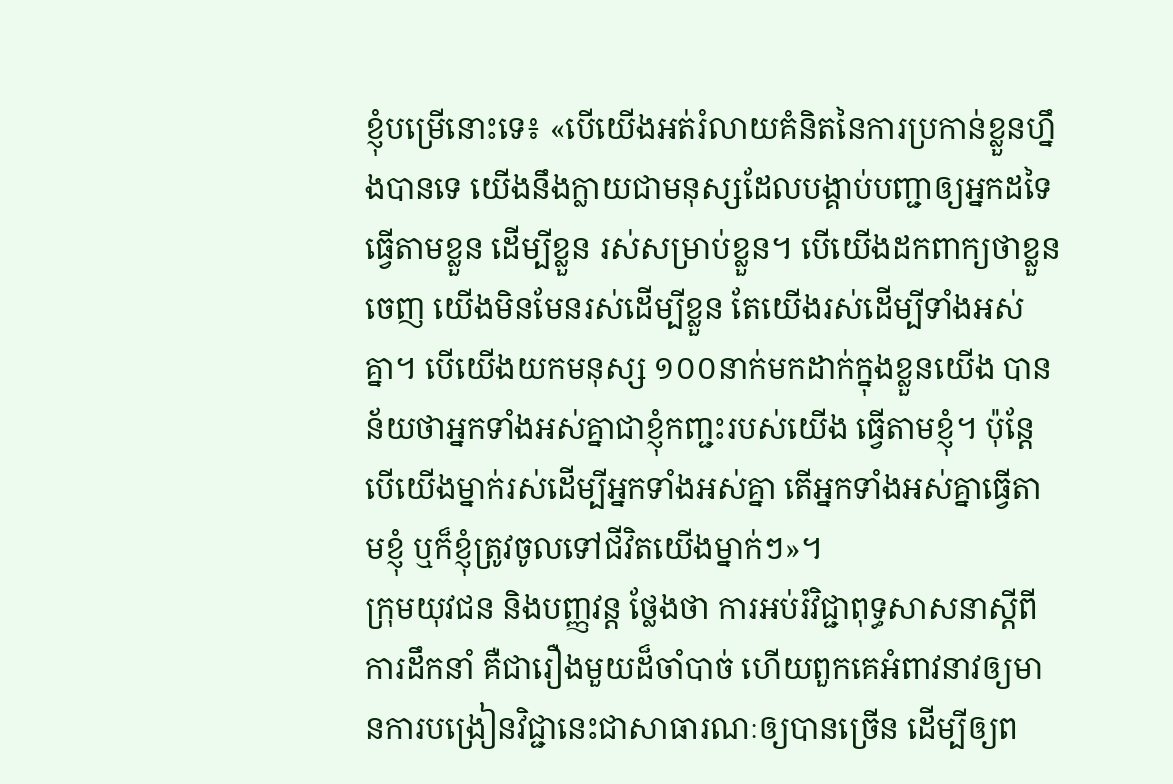ខ្ញុំបម្រើនោះទេ៖ «បើយើងអត់រំលាយគំនិតនៃការប្រកាន់ខ្លួនហ្នឹងបានទេ យើងនឹងក្លាយជាមនុស្សដែលបង្គាប់បញ្ជាឲ្យអ្នកដទៃធ្វើតាមខ្លួន ដើម្បីខ្លួន រស់សម្រាប់ខ្លួន។ បើយើងដកពាក្យថាខ្លួនចេញ យើងមិនមែនរស់ដើម្បីខ្លួន តែយើងរស់ដើម្បីទាំងអស់គ្នា។ បើយើងយកមនុស្ស ១០០នាក់មកដាក់ក្នុងខ្លួនយើង បានន័យថាអ្នកទាំងអស់គ្នាជាខ្ញុំកញ្ជះរបស់យើង ធ្វើតាមខ្ញុំ។ ប៉ុន្តែបើយើងម្នាក់រស់ដើម្បីអ្នកទាំងអស់គ្នា តើអ្នកទាំងអស់គ្នាធ្វើតាមខ្ញុំ ឬក៏ខ្ញុំត្រូវចូលទៅជីវិតយើងម្នាក់ៗ»។
ក្រុមយុវជន និងបញ្ញវន្ត ថ្លែងថា ការអប់រំវិជ្ជាពុទ្ធសាសនាស្ដីពីការដឹកនាំ គឺជារឿងមួយដ៏ចាំបាច់ ហើយពួកគេអំពាវនាវឲ្យមានការបង្រៀនវិជ្ជានេះជាសាធារណៈឲ្យបានច្រើន ដើម្បីឲ្យព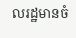លរដ្ឋមានចំ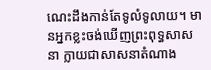ណេះដឹងកាន់តែទូលំទូលាយ។ មានអ្នកខ្លះចង់ឃើញព្រះពុទ្ធសាសនា ក្លាយជាសាសនាតំណាង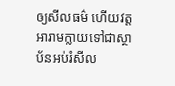ឲ្យសីលធម៌ ហើយវត្តអារាមក្លាយទៅជាស្ថាប័នអប់រំសីល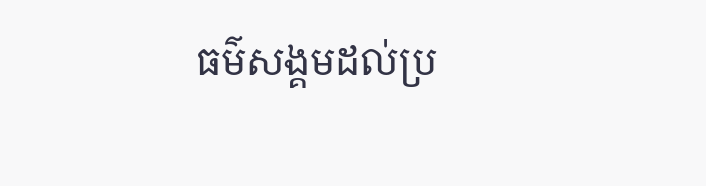ធម៌សង្គមដល់ប្រ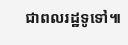ជាពលរដ្ឋទូទៅ៕